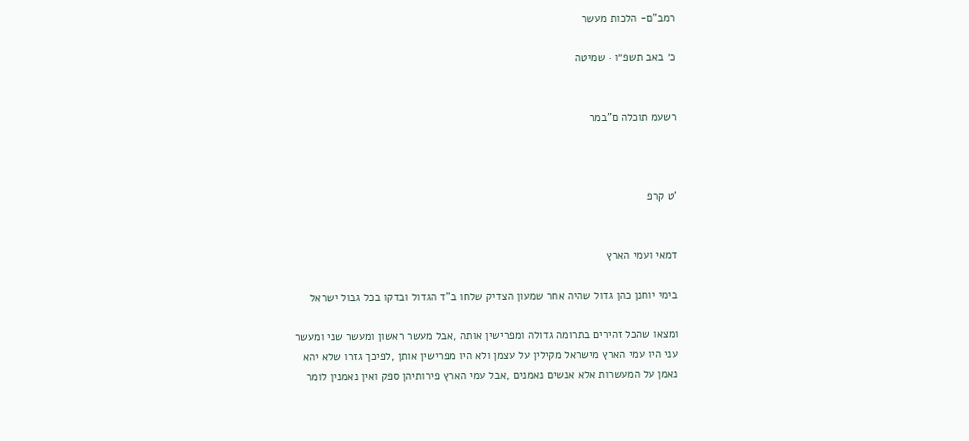רמב"ם- הלכות מעשר

כ׳ באב תשפ״ו · שמיטה


רשעמ תוכלה ם"במר



'ט קרפ


דמאי ועמי הארץ

בימי יוחנן כהן גדול שהיה אחר שמעון הצדיק שלחו ב"ד הגדול ובדקו בכל גבול ישראל

ומצאו שהכל זהירים בתרומה גדולה ומפרישין אותה ,אבל מעשר ראשון ומעשר שני ומעשר
עני היו עמי הארץ מישראל מקילין על עצמן ולא היו מפרישין אותן ,לפיכך גזרו שלא יהא
נאמן על המעשרות אלא אנשים נאמנים ,אבל עמי הארץ פירותיהן ספק ואין נאמנין לומר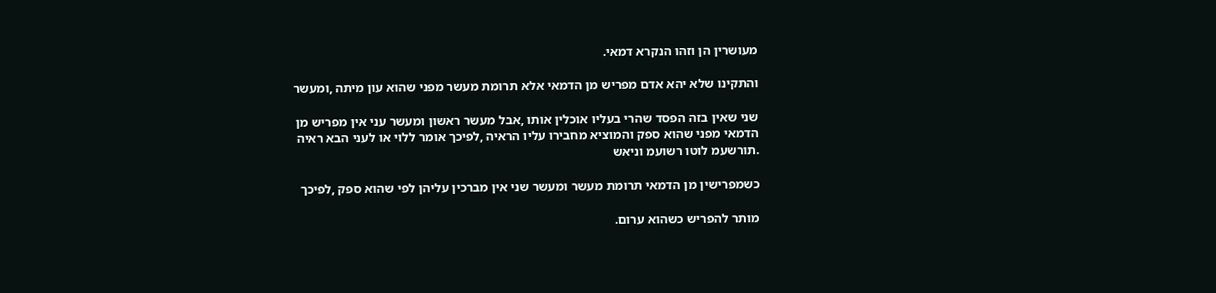מעושרין הן וזהו הנקרא דמאי.

והתקינו שלא יהא אדם מפריש מן הדמאי אלא תרומת מעשר מפני שהוא עון מיתה ,ומעשר

שני שאין בזה הפסד שהרי בעליו אוכלין אותו ,אבל מעשר ראשון ומעשר עני אין מפריש מן
הדמאי מפני שהוא ספק והמוציא מחבירו עליו הראיה ,לפיכך אומר ללוי או לעני הבא ראיה
.תורשעמ לוטו רשועמ וניאש

כשמפרישין מן הדמאי תרומת מעשר ומעשר שני אין מברכין עליהן לפי שהוא ספק ,לפיכך

מותר להפריש כשהוא ערום.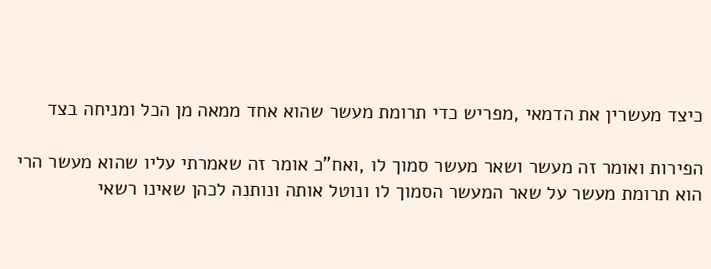כיצד מעשרין את הדמאי ,מפריש כדי תרומת מעשר שהוא אחד ממאה מן הכל ומניחה בצד

הפירות ואומר זה מעשר ושאר מעשר סמוך לו ,ואח"כ אומר זה שאמרתי עליו שהוא מעשר הרי
הוא תרומת מעשר על שאר המעשר הסמוך לו ונוטל אותה ונותנה לכהן שאינו רשאי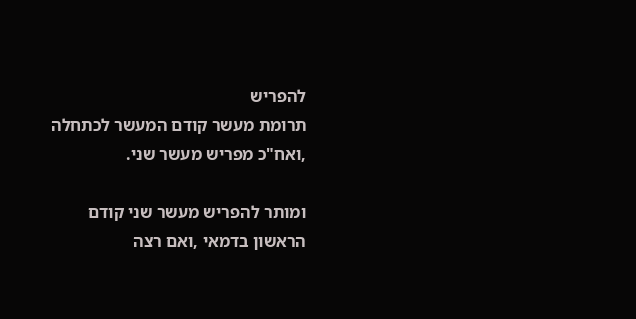להפריש
תרומת מעשר קודם המעשר לכתחלה ,ואח"כ מפריש מעשר שני.

ומותר להפריש מעשר שני קודם הראשון בדמאי ,ואם רצה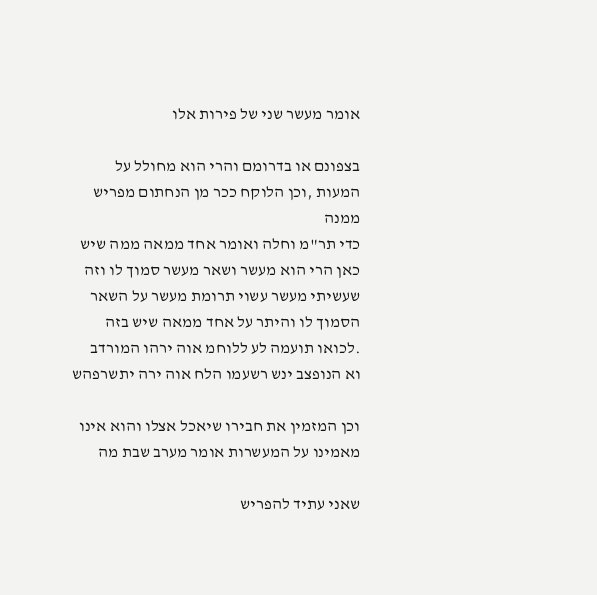אומר מעשר שני של פירות אלו

בצפונם או בדרומם והרי הוא מחולל על המעות ,וכן הלוקח ככר מן הנחתום מפריש ממנה
כדי תר"מ וחלה ואומר אחד ממאה ממה שיש כאן הרי הוא מעשר ושאר מעשר סמוך לו וזה
שעשיתי מעשר עשוי תרומת מעשר על השאר הסמוך לו והיתר על אחד ממאה שיש בזה
.לכואו תועמה לע ללוחמ אוה ירהו המורדב וא הנופצב ינש רשעמו הלח אוה ירה יתשרפהש

וכן המזמין את חבירו שיאכל אצלו והוא אינו מאמינו על המעשרות אומר מערב שבת מה

שאני עתיד להפריש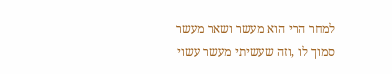למחר הרי הוא מעשר ושאר מעשר סמוך לו ,וזה שעשיתי מעשר עשוי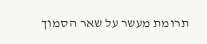תרומת מעשר על שאר הסמוך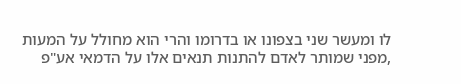לו ומעשר שני בצפונו או בדרומו והרי הוא מחולל על המעות
,מפני שמותר לאדם להתנות תנאים אלו על הדמאי אע"פ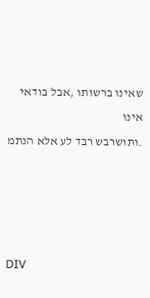שאינו ברשותו ,אבל בודאי אינו
.ותושרבש רבד לע אלא הנתמ




DIV